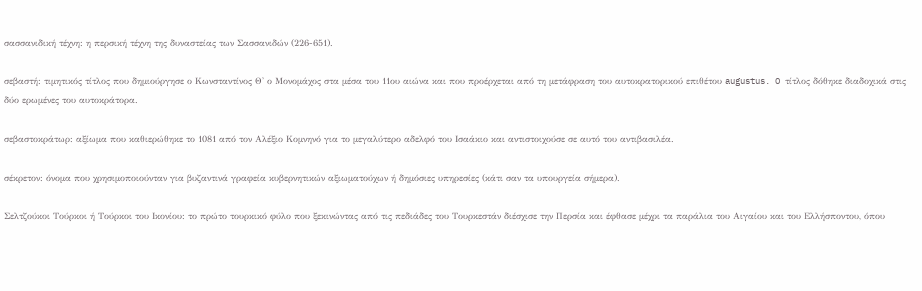σασσανιδική τέχνη: η περσική τέχνη της δυναστείας των Σασσανιδών (226-651).

σεβαστή: τιμητικός τίτλος που δημιούργησε ο Κωνσταντίνος Θ' ο Μονομάχος στα μέσα του 11ου αιώνα και που προέρχεται από τη μετάφραση του αυτοκρατορικού επιθέτου augustus. O τίτλος δόθηκε διαδοχικά στις δύο ερωμένες του αυτοκράτορα.

σεβαστοκράτωρ: αξίωμα που καθιερώθηκε το 1081 από τον Αλέξιο Κομνηνό για το μεγαλύτερο αδελφό του Ισαάκιο και αντιστοιχούσε σε αυτό του αντιβασιλέα.

σέκρετον: όνομα που χρησιμοποιούνταν για βυζαντινά γραφεία κυβερνητικών αξιωματούχων ή δημόσιες υπηρεσίες (κάτι σαν τα υπουργεία σήμερα).

Σελτζούκοι Τούρκοι ή Τούρκοι του Ικονίου: το πρώτο τουρκικό φύλο που ξεκινώντας από τις πεδιάδες του Τουρκεστάν διέσχισε την Περσία και έφθασε μέχρι τα παράλια του Αιγαίου και του Ελλήσποντου, όπου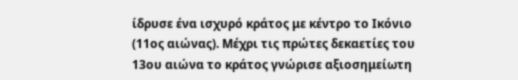ίδρυσε ένα ισχυρό κράτος με κέντρο το Ικόνιο (11ος αιώνας). Μέχρι τις πρώτες δεκαετίες του 13ου αιώνα το κράτος γνώρισε αξιοσημείωτη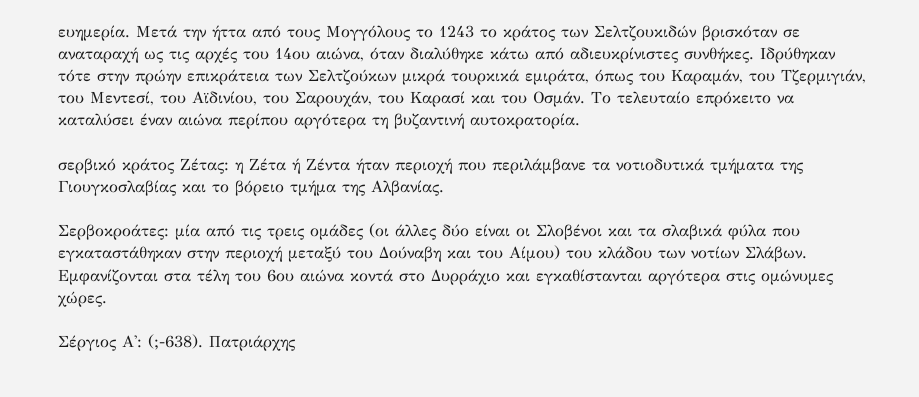ευημερία. Μετά την ήττα από τους Μογγόλους το 1243 το κράτος των Σελτζουκιδών βρισκόταν σε αναταραχή ως τις αρχές του 14ου αιώνα, όταν διαλύθηκε κάτω από αδιευκρίνιστες συνθήκες. Ιδρύθηκαν τότε στην πρώην επικράτεια των Σελτζούκων μικρά τουρκικά εμιράτα, όπως του Καραμάν, του Τζερμιγιάν, του Μεντεσί, του Αϊδινίου, του Σαρουχάν, του Καρασί και του Οσμάν. Το τελευταίο επρόκειτο να καταλύσει έναν αιώνα περίπου αργότερα τη βυζαντινή αυτοκρατορία.

σερβικό κράτος Ζέτας: η Zέτα ή Zέντα ήταν περιοχή που περιλάμβανε τα νοτιοδυτικά τμήματα της Γιουγκοσλαβίας και το βόρειο τμήμα της Αλβανίας.

Σερβοκροάτες: μία από τις τρεις ομάδες (οι άλλες δύο είναι οι Σλοβένοι και τα σλαβικά φύλα που εγκαταστάθηκαν στην περιοχή μεταξύ του Δούναβη και του Αίμου) του κλάδου των νοτίων Σλάβων. Εμφανίζονται στα τέλη του 6ου αιώνα κοντά στο Δυρράχιο και εγκαθίστανται αργότερα στις ομώνυμες χώρες.

Σέργιος Α': (;-638). Πατριάρχης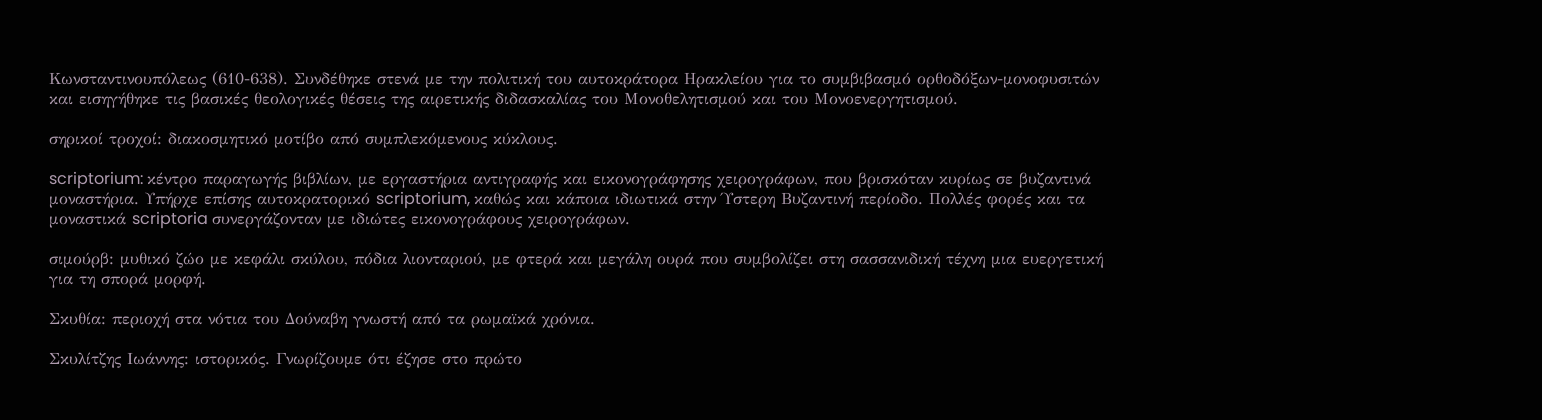Κωνσταντινουπόλεως (610-638). Συνδέθηκε στενά με την πολιτική του αυτοκράτορα Ηρακλείου για το συμβιβασμό ορθοδόξων-μονοφυσιτών και εισηγήθηκε τις βασικές θεολογικές θέσεις της αιρετικής διδασκαλίας του Μονοθελητισμού και του Μονοενεργητισμού.

σηρικοί τροχοί: διακοσμητικό μοτίβο από συμπλεκόμενους κύκλους.

scriptorium: κέντρο παραγωγής βιβλίων, με εργαστήρια αντιγραφής και εικονογράφησης χειρογράφων, που βρισκόταν κυρίως σε βυζαντινά μοναστήρια. Υπήρχε επίσης αυτοκρατορικό scriptorium, καθώς και κάποια ιδιωτικά στην Ύστερη Βυζαντινή περίοδο. Πολλές φορές και τα μοναστικά scriptoria συνεργάζονταν με ιδιώτες εικονογράφους χειρογράφων.

σιμούρβ: μυθικό ζώο με κεφάλι σκύλου, πόδια λιονταριού, με φτερά και μεγάλη ουρά που συμβολίζει στη σασσανιδική τέχνη μια ευεργετική για τη σπορά μορφή.

Σκυθία: περιοχή στα νότια του Δούναβη γνωστή από τα ρωμαϊκά χρόνια.

Σκυλίτζης Ιωάννης: ιστορικός. Γνωρίζουμε ότι έζησε στο πρώτο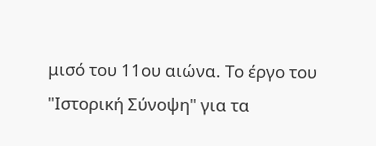μισό του 11ου αιώνα. Το έργο του "Ιστορική Σύνοψη" για τα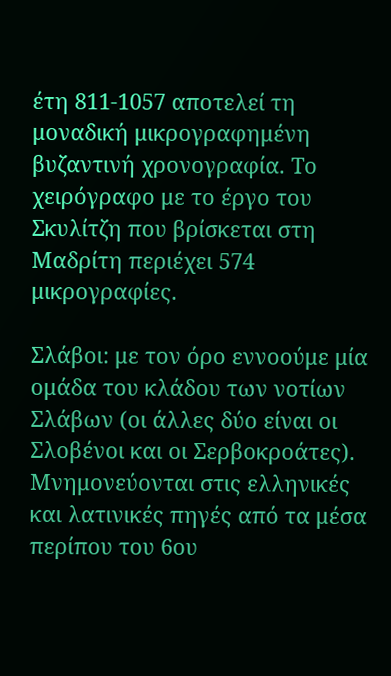έτη 811-1057 αποτελεί τη μοναδική μικρογραφημένη βυζαντινή χρονογραφία. Το χειρόγραφο με το έργο του Σκυλίτζη που βρίσκεται στη Μαδρίτη περιέχει 574 μικρογραφίες.

Σλάβοι: με τον όρο εννοούμε μία ομάδα του κλάδου των νοτίων Σλάβων (οι άλλες δύο είναι οι Σλοβένοι και οι Σερβοκροάτες). Μνημονεύονται στις ελληνικές και λατινικές πηγές από τα μέσα περίπου του 6ου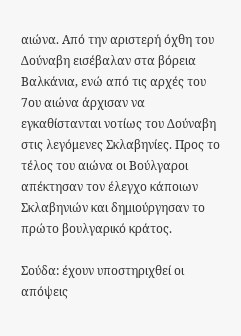αιώνα. Από την αριστερή όχθη του Δούναβη εισέβαλαν στα βόρεια Βαλκάνια, ενώ από τις αρχές του 7ου αιώνα άρχισαν να εγκαθίστανται νοτίως του Δούναβη στις λεγόμενες Σκλαβηνίες. Προς το τέλος του αιώνα οι Βούλγαροι απέκτησαν τον έλεγχο κάποιων Σκλαβηνιών και δημιούργησαν το πρώτο βουλγαρικό κράτος.

Σούδα: έχουν υποστηριχθεί οι απόψεις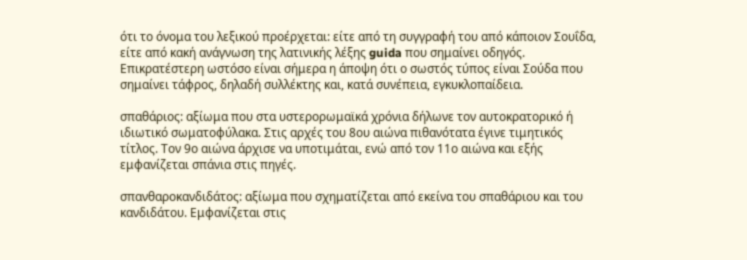ότι το όνομα του λεξικού προέρχεται: είτε από τη συγγραφή του από κάποιον Σουΐδα, είτε από κακή ανάγνωση της λατινικής λέξης guida που σημαίνει οδηγός. Επικρατέστερη ωστόσο είναι σήμερα η άποψη ότι ο σωστός τύπος είναι Σούδα που σημαίνει τάφρος, δηλαδή συλλέκτης και, κατά συνέπεια, εγκυκλοπαίδεια.

σπαθάριος: αξίωμα που στα υστερορωμαϊκά χρόνια δήλωνε τον αυτοκρατορικό ή ιδιωτικό σωματοφύλακα. Στις αρχές του 8ου αιώνα πιθανότατα έγινε τιμητικός τίτλος. Τον 9ο αιώνα άρχισε να υποτιμάται, ενώ από τον 11ο αιώνα και εξής εμφανίζεται σπάνια στις πηγές.

σπανθαροκανδιδάτος: αξίωμα που σχηματίζεται από εκείνα του σπαθάριου και του κανδιδάτου. Εμφανίζεται στις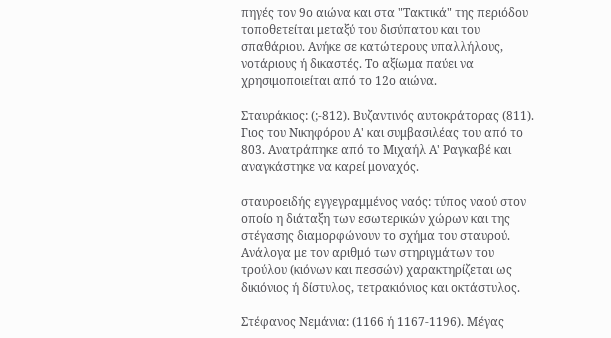πηγές τον 9ο αιώνα και στα "Τακτικά" της περιόδου τοποθετείται μεταξύ του δισύπατου και του σπαθάριου. Ανήκε σε κατώτερους υπαλλήλους, νοτάριους ή δικαστές. Το αξίωμα παύει να χρησιμοποιείται από το 12ο αιώνα.

Σταυράκιος: (;-812). Βυζαντινός αυτοκράτορας (811). Γιος του Νικηφόρου Α' και συμβασιλέας του από το 803. Ανατράπηκε από το Μιχαήλ Α' Ραγκαβέ και αναγκάστηκε να καρεί μοναχός.

σταυροειδής εγγεγραμμένος ναός: τύπος ναού στον οποίο η διάταξη των εσωτερικών χώρων και της στέγασης διαμορφώνουν το σχήμα του σταυρού. Ανάλογα με τον αριθμό των στηριγμάτων του τρούλου (κιόνων και πεσσών) χαρακτηρίζεται ως δικιόνιος ή δίστυλος, τετρακιόνιος και οκτάστυλος.

Στέφανος Νεμάνια: (1166 ή 1167-1196). Μέγας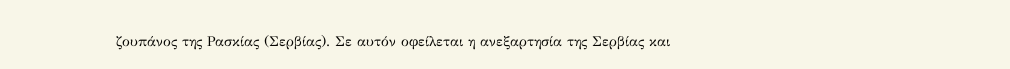ζουπάνος της Ρασκίας (Σερβίας). Σε αυτόν οφείλεται η ανεξαρτησία της Σερβίας και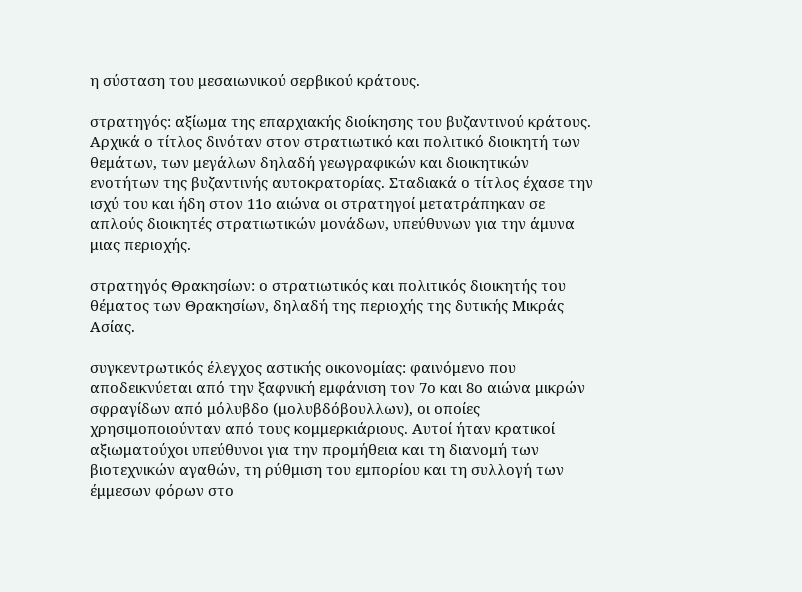η σύσταση του μεσαιωνικού σερβικού κράτους.

στρατηγός: αξίωμα της επαρχιακής διοίκησης του βυζαντινού κράτους. Αρχικά ο τίτλος δινόταν στον στρατιωτικό και πολιτικό διοικητή των θεμάτων, των μεγάλων δηλαδή γεωγραφικών και διοικητικών ενοτήτων της βυζαντινής αυτοκρατορίας. Σταδιακά ο τίτλος έχασε την ισχύ του και ήδη στον 11ο αιώνα οι στρατηγοί μετατράπηκαν σε απλούς διοικητές στρατιωτικών μονάδων, υπεύθυνων για την άμυνα μιας περιοχής.

στρατηγός Θρακησίων: ο στρατιωτικός και πολιτικός διοικητής του θέματος των Θρακησίων, δηλαδή της περιοχής της δυτικής Μικράς Ασίας.

συγκεντρωτικός έλεγχος αστικής οικονομίας: φαινόμενο που αποδεικνύεται από την ξαφνική εμφάνιση τον 7ο και 8ο αιώνα μικρών σφραγίδων από μόλυβδο (μολυβδόβουλλων), οι οποίες χρησιμοποιούνταν από τους κομμερκιάριους. Αυτοί ήταν κρατικοί αξιωματούχοι υπεύθυνοι για την προμήθεια και τη διανομή των βιοτεχνικών αγαθών, τη ρύθμιση του εμπορίου και τη συλλογή των έμμεσων φόρων στο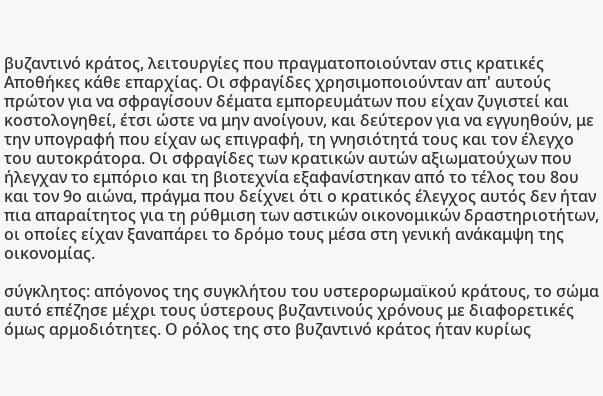βυζαντινό κράτος, λειτουργίες που πραγματοποιούνταν στις κρατικές Αποθήκες κάθε επαρχίας. Οι σφραγίδες χρησιμοποιούνταν απ' αυτούς πρώτον για να σφραγίσουν δέματα εμπορευμάτων που είχαν ζυγιστεί και κοστολογηθεί, έτσι ώστε να μην ανοίγουν, και δεύτερον για να εγγυηθούν, με την υπογραφή που είχαν ως επιγραφή, τη γνησιότητά τους και τον έλεγχο του αυτοκράτορα. Οι σφραγίδες των κρατικών αυτών αξιωματούχων που ήλεγχαν το εμπόριο και τη βιοτεχνία εξαφανίστηκαν από το τέλος του 8ου και τον 9ο αιώνα, πράγμα που δείχνει ότι ο κρατικός έλεγχος αυτός δεν ήταν πια απαραίτητος για τη ρύθμιση των αστικών οικονομικών δραστηριοτήτων, οι οποίες είχαν ξαναπάρει το δρόμο τους μέσα στη γενική ανάκαμψη της οικονομίας.

σύγκλητος: απόγονος της συγκλήτου του υστερορωμαϊκού κράτους, το σώμα αυτό επέζησε μέχρι τους ύστερους βυζαντινούς χρόνους με διαφορετικές όμως αρμοδιότητες. Ο ρόλος της στο βυζαντινό κράτος ήταν κυρίως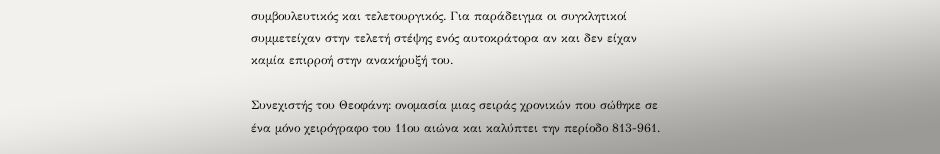συμβουλευτικός και τελετουργικός. Για παράδειγμα οι συγκλητικοί συμμετείχαν στην τελετή στέψης ενός αυτοκράτορα αν και δεν είχαν καμία επιρροή στην ανακήρυξή του.

Συνεχιστής του Θεοφάνη: ονομασία μιας σειράς χρονικών που σώθηκε σε ένα μόνο χειρόγραφο του 11ου αιώνα και καλύπτει την περίοδο 813-961.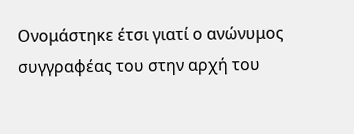Ονομάστηκε έτσι γιατί ο ανώνυμος συγγραφέας του στην αρχή του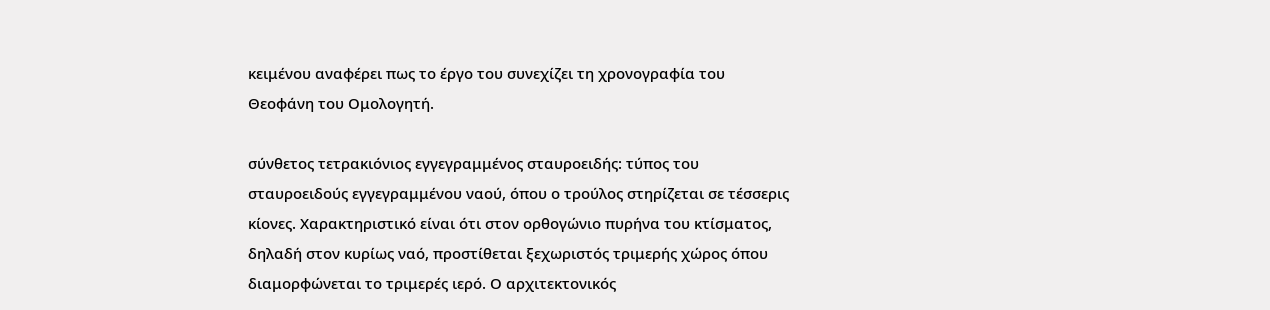κειμένου αναφέρει πως το έργο του συνεχίζει τη χρονογραφία του Θεοφάνη του Ομολογητή.

σύνθετος τετρακιόνιος εγγεγραμμένος σταυροειδής: τύπος του σταυροειδούς εγγεγραμμένου ναού, όπου ο τρούλος στηρίζεται σε τέσσερις κίονες. Xαρακτηριστικό είναι ότι στον ορθογώνιο πυρήνα του κτίσματος, δηλαδή στον κυρίως ναό, προστίθεται ξεχωριστός τριμερής χώρος όπου διαμορφώνεται το τριμερές ιερό. Ο αρχιτεκτονικός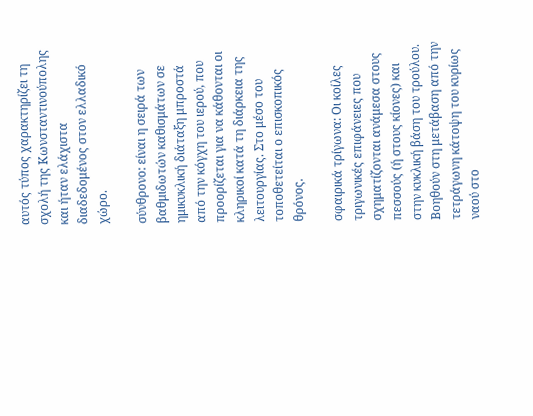αυτός τύπος χαρακτηρίζει τη σχολή της Κωνσταντινούπολης και ήταν ελάχιστα διαδεδομένος στον ελλαδικό χώρο.

σύνθρονο: είναι η σειρά των βαθμιδωτών καθισμάτων σε ημικυκλική διάταξη μπροστά από την κόγχη του ιερού, που προορίζεται για να κάθονται οι κληρικοί κατά τη διάρκεια της λειτουργίας. Στο μέσο του τοποθετείται ο επισκοπικός θρόνος.

σφαιρικά τρίγωνα: Oι κοίλες τριγωνικές επιφάνειες που σχηματίζονται ανάμεσα στους πεσσούς (ή στους κίονες) και στην κυκλική βάση του τρούλου. Bοηθούν στη μετάβαση από την τετράγωνη κάτοψη του κυρίως ναού στο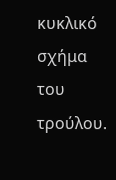κυκλικό σχήμα του τρούλου.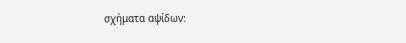σχήματα αψίδων: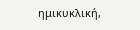ημικυκλική,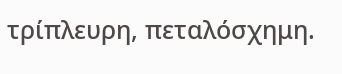τρίπλευρη, πεταλόσχημη.